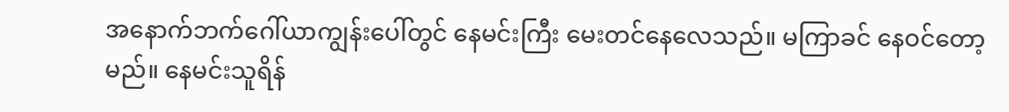အနောက်ဘက်ဂေါ်ယာကျွန်းပေါ်တွင် နေမင်းကြီး မေးတင်နေလေသည်။ မကြာခင် နေဝင်တော့မည်။ နေမင်းသူရိန်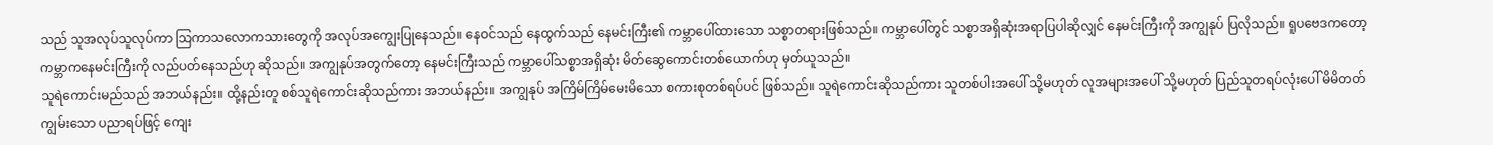သည် သူအလုပ်သူလုပ်ကာ သြကာသလောကသားတွေကို အလုပ်အကျွေးပြုနေသည်။ နေဝင်သည် နေထွက်သည် နေမင်းကြီး၏ ကမ္ဘာပေါ်ထားသော သစ္စာတရားဖြစ်သည်။ ကမ္ဘာပေါ်တွင် သစ္စာအရှိဆုံးအရာပြပါဆိုလျှင် နေမင်းကြီးကို အကျွနုပ် ပြလိုသည်။ ရူပဗေဒကတော့ ကမ္ဘာကနေမင်းကြီးကို လည်ပတ်နေသည်ဟု ဆိုသည်။ အကျွနုပ်အတွက်တော့ နေမင်းကြီးသည် ကမ္ဘာပေါ်သစ္စာအရှိဆုံး မိတ်ဆွေကောင်းတစ်ယောက်ဟု မှတ်ယူသည်။
သူရဲကောင်းမည်သည် အဘယ်နည်း။ ထို့နည်းတူ စစ်သူရဲကောင်းဆိုသည်ကား အဘယ်နည်း။ အကျွနုပ် အကြိမ်ကြိမ်မေးမိသော စကားစုတစ်ရပ်ပင် ဖြစ်သည်။ သူရဲကောင်းဆိုသည်ကား သူတစ်ပါးအပေါ် သို့မဟုတ် လူအများအပေါ် သို့မဟုတ် ပြည်သူတရပ်လုံးပေါ် မိမိတတ်ကျွမ်းသော ပညာရပ်ဖြင့် ကျေး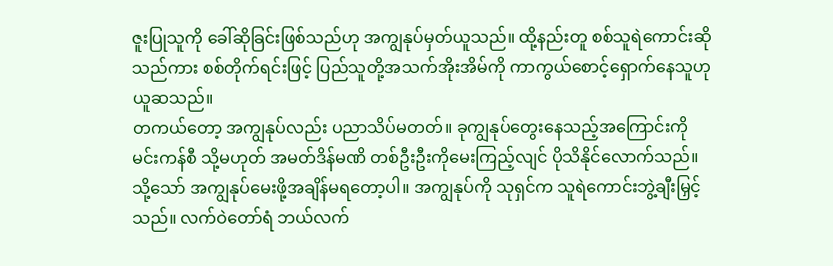ဇူးပြုသူကို ခေါ်ဆိုခြင်းဖြစ်သည်ဟု အကျွနုပ်မှတ်ယူသည်။ ထို့နည်းတူ စစ်သူရဲကောင်းဆိုသည်ကား စစ်တိုက်ရင်းဖြင့် ပြည်သူတို့အသက်အိုးအိမ်ကို ကာကွယ်စောင့်ရှောက်နေသူဟု ယူဆသည်။
တကယ်တော့ အကျွနုပ်လည်း ပညာသိပ်မတတ်။ ခုကျွနုပ်တွေးနေသည့်အကြောင်းကို မင်းကန်စီ သို့မဟုတ် အမတ်ဒိန်မဏိ တစ်ဦးဦးကိုမေးကြည့်လျင် ပိုသိနိုင်လောက်သည်။ သို့သော် အကျွနုပ်မေးဖို့အချိန်မရတော့ပါ။ အကျွနုပ်ကို သုရှင်က သူရဲကောင်းဘွဲ့ချီးမြှင့်သည်။ လက်ဝဲတော်ရံ ဘယ်လက်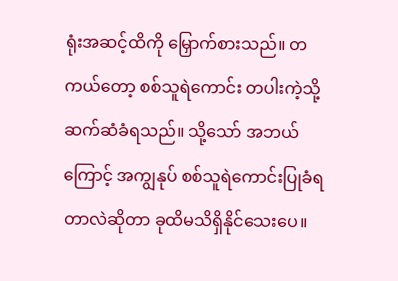ရုံးအဆင့်ထိကို မြှောက်စားသည်။ တကယ်တော့ စစ်သူရဲကောင်း တပါးကဲ့သို့ ဆက်ဆံခံရသည်။ သို့သော် အဘယ်ကြောင့် အကျွနုပ် စစ်သူရဲကောင်းပြုခံရတာလဲဆိုတာ ခုထိမသိရှိနိုင်သေးပေ။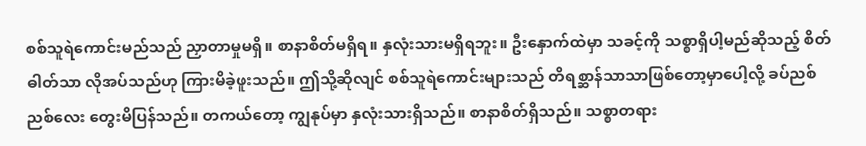စစ်သူရဲကောင်းမည်သည် ညှာတာမှုမရှိ။ စာနာစိတ်မရှိရ။ နှလုံးသားမရှိရဘူး။ ဦးနှောက်ထဲမှာ သခင့်ကို သစ္စာရှိပါ့မည်ဆိုသည့် စိတ်ဓါတ်သာ လိုအပ်သည်ဟု ကြားမိခဲ့ဖူးသည်။ ဤသို့ဆိုလျင် စစ်သူရဲကောင်းများသည် တိရစ္ဆာန်သာသာဖြစ်တော့မှာပေါ့လို့ ခပ်ညစ်ညစ်လေး တွေးမိပြန်သည်။ တကယ်တော့ ကျွနုပ်မှာ နှလုံးသားရှိသည်။ စာနာစိတ်ရှိသည်။ သစ္စာတရား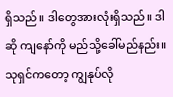ရှိသည်။ ဒါတွေအားလုံးရှိသည်။ ဒါဆို ကျနော်ကို မည်သို့ခေါ်မည်နည်း။ သုရှင်ကတော့ ကျွနုပ်လို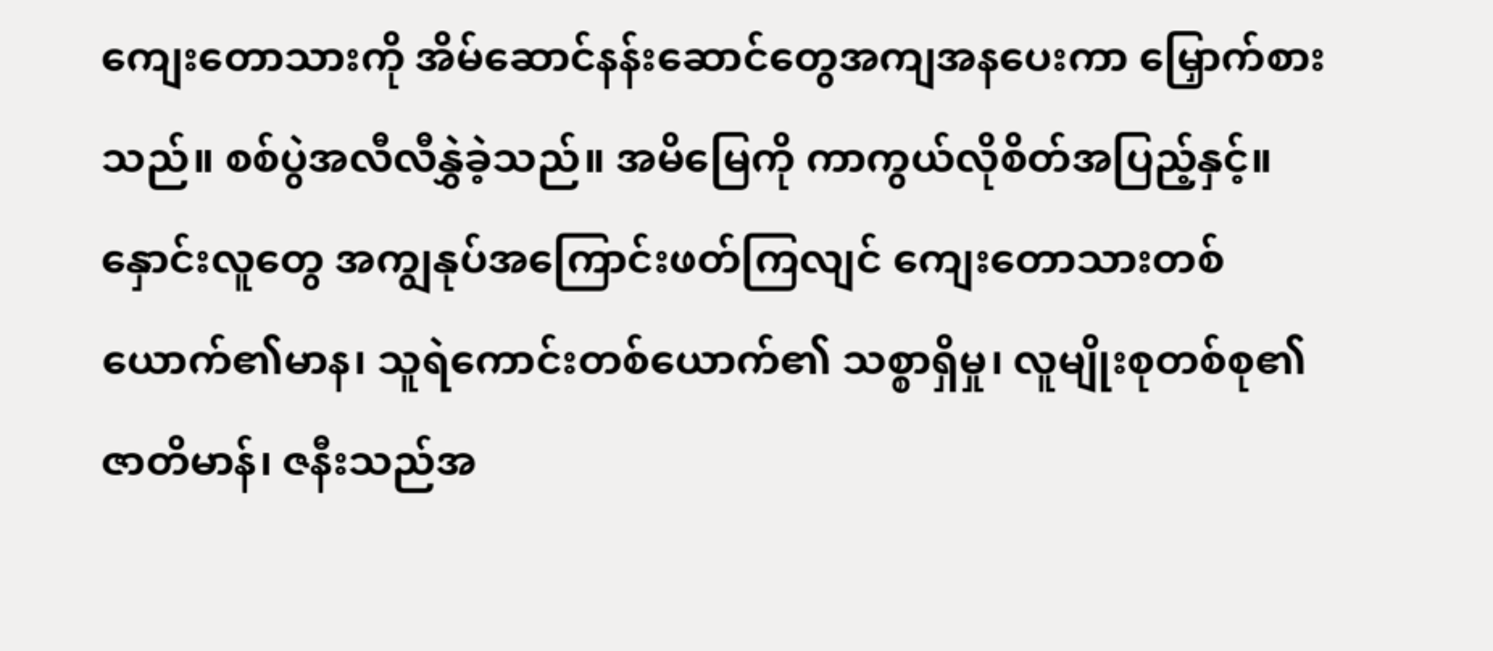ကျေးတောသားကို အိမ်ဆောင်နန်းဆောင်တွေအကျအနပေးကာ မြှောက်စားသည်။ စစ်ပွဲအလီလီနွှဲခဲ့သည်။ အမိမြေကို ကာကွယ်လိုစိတ်အပြည့်နှင့်။
နှောင်းလူတွေ အကျွနုပ်အကြောင်းဖတ်ကြလျင် ကျေးတောသားတစ်ယောက်၏မာန၊ သူရဲကောင်းတစ်ယောက်၏ သစ္စာရှိမှု၊ လူမျိုးစုတစ်စု၏ဇာတိမာန်၊ ဇနီးသည်အ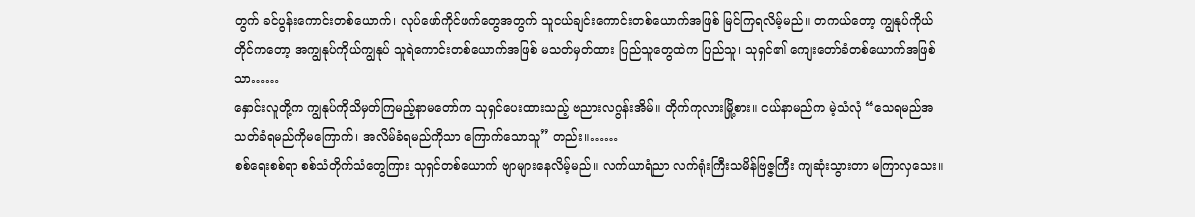တွက် ခင်ပွန်းကောင်းတစ်ယောက်၊ လုပ်ဖော်ကိုင်ဖက်တွေအတွက် သူငယ်ချင်းကောင်းတစ်ယောက်အဖြစ် မြင်ကြရလိမ့်မည်။ တကယ်တော့ ကျွနုပ်ကိုယ်တိုင်ကတော့ အကျွနုပ်ကိုယ်ကျွနုပ် သူရဲကောင်းတစ်ယောက်အဖြစ် မသတ်မှတ်ထား ပြည်သူတွေထဲက ပြည်သူ၊ သုရှင်၏ ကျေးတော်ခံတစ်ယောက်အဖြစ်သာ……
နှောင်းလူတို့က ကျွနုပ်ကိုသိမှတ်ကြမည့်နာမတော်က သုရှင်ပေးထားသည့် ဗညားလဂွန်းအိမ်။ တိုက်ကုလားမြို့စား။ ငယ်နာမည်က မဲ့သံလုံ “သေရမည်အသတ်ခံရမည်ကိုမကြောက်၊ အလိမ်ခံရမည်ကိုသာ ကြောက်သောသူ” တည်း။……
စစ်ရေးစစ်ရာ စစ်သံတိုက်သံတွေကြား သုရှင်တစ်ယောက် ဗျာများနေလိမ့်မည်။ လက်ယာရံညာ လက်ရုံးကြီးသမိန်ဗြဇ္ဇကြီး ကျဆုံးသွားတာ မကြာလှသေး။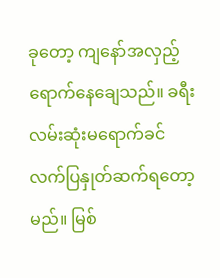ခုတော့ ကျနော်အလှည့်ရောက်နေချေသည်။ ခရီးလမ်းဆုံးမရောက်ခင် လက်ပြနှုတ်ဆက်ရတော့မည်။ မြစ်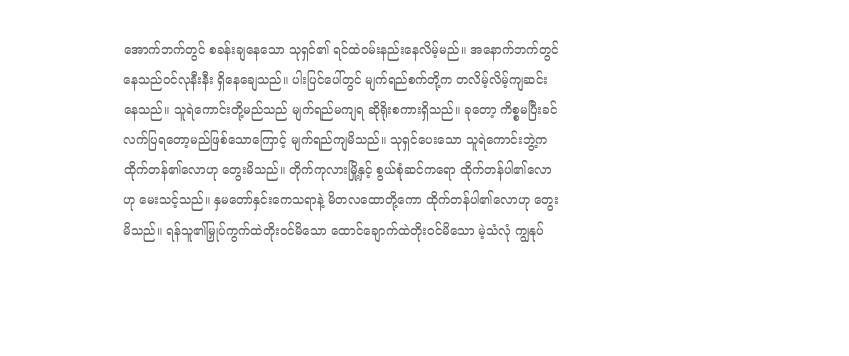အောက်ဘက်တွင် စခန်းချနေသော သုရှင်၏ ရင်ထဲဝမ်းနည်းနေလိမ့်မည်။ အနောက်ဘက်တွင် နေသည်ဝင်လုနီးနီး ရှိနေချေသည်။ ပါးပြင်ပေါ်တွင် မျက်ရည်စက်တို့က တလိမ့်လိမ့်ကျဆင်းနေသည်။ သူရဲကောင်းတို့မည်သည် မျက်ရည်မကျရ ဆိုရိုးစကားရှိသည်။ ခုတော့ ကိစ္စမပြီးခင် လက်ပြရတော့မည်ဖြစ်သောကြောင့် မျက်ရည်ကျမိသည်။ သုရှင်ပေးသော သူရဲကောင်းဘွဲ့က ထိုက်တန်၏လောဟု တွေးမိသည်။ တိုက်ကုလားမြို့နှင့် စွယ်စုံဆင်ကရော ထိုက်တန်ပါ၏လောဟု မေးသင့်သည်။ နှမတော်နှင်းကေသရာနဲ့ မိတလထောတို့ကော ထိုက်တန်ပါ၏လောဟု တွေးမိသည်။ ရန်သူ၏မြှုပ်ကွက်ထဲတိုးဝင်မိသော ထောင်ချောက်ထဲတိုးဝင်မိသော မဲ့သံလုံ ကျွနုပ်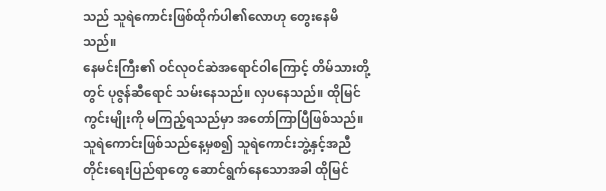သည် သူရဲကောင်းဖြစ်ထိုက်ပါ၏လောဟု တွေးနေမိသည်။
နေမင်းကြီး၏ ဝင်လုဝင်ဆဲအရောင်ဝါကြောင့် တိမ်သားတို့တွင် ပုဇွန်ဆီရောင် သမ်းနေသည်။ လှပနေသည်။ ထိုမြင်ကွင်းမျိုးကို မကြည့်ရသည်မှာ အတော်ကြာပြီဖြစ်သည်။ သူရဲကောင်းဖြစ်သည်နေ့မှစ၍ သူရဲကောင်းဘွဲ့နှင့်အညီ တိုင်းရေးပြည်ရာတွေ ဆောင်ရွက်နေသောအခါ ထိုမြင်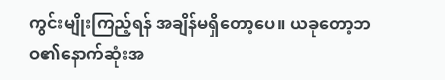ကွင်းမျိုးကြည့်ရန် အချိန်မရှိတော့ပေ။ ယခုတော့ဘဝ၏နောက်ဆုံးအ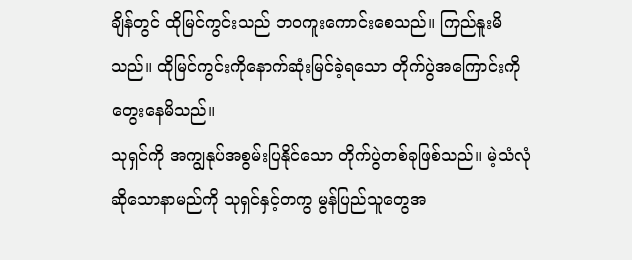ချိန်တွင် ထိုမြင်ကွင်းသည် ဘဝကူးကောင်းစေသည်။ ကြည်နူးမိသည်။ ထိုမြင်ကွင်းကိုနောက်ဆုံးမြင်ခဲ့ရသော တိုက်ပွဲအကြောင်းကို တွေးနေမိသည်။
သုရှင်ကို အကျွနုပ်အစွမ်းပြနိုင်သော တိုက်ပွဲတစ်ခုဖြစ်သည်။ မဲ့သံလုံ ဆိုသောနာမည်ကို သုရှင်နှင့်တကွ မွန်ပြည်သူတွေအ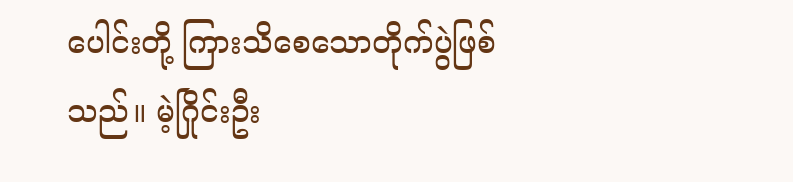ပေါင်းတို့ ကြားသိစေသောတိုက်ပွဲဖြစ်သည်။ မဲ့ဂြိုင်းဦး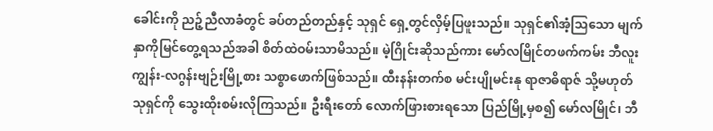ခေါင်းကို ညဉ့်ညီလာခံတွင် ခပ်တည်တည်နှင့် သုရှင် ရှေ့တွင်လှိမ့်ပြဖူးသည်။ သုရှင်၏အံ့သြသော မျက်နှာကိုမြင်တွေ့ရသည်အခါ စိတ်ထဲဝမ်းသာမိသည်။ မဲ့ဂြိုင်းဆိုသည်ကား မော်လမြိုင်တဖက်ကမ်း ဘီလူးကျွန်း-လဂွန်းဗျဉ်းမြို့စား သစ္စာဖောက်ဖြစ်သည်။ ထီးနန်းတက်စ မင်းပျိုမင်းနု ရာဇာဓိရာဇ် သို့မဟုတ် သုရှင်ကို သွေးထိုးစမ်းလိုကြသည်။ ဦးရီးတော် လောက်ဖြားစားရသော ပြည်မြို့မှစ၍ မော်လမြိုင်၊ ဘီ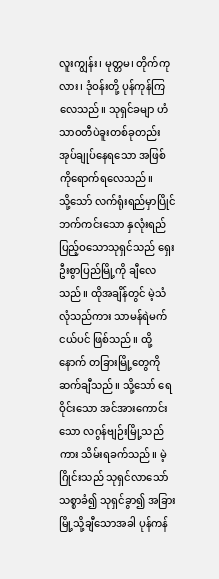လူးကျွန်း၊ မုတ္တမ၊ တိုက်ကုလား၊ ဒုံဝန်းတို့ ပုန်ကုန်ကြလေသည်။ သုရှင်ခမျာ ဟံသာဝတီပဲခူးတစ်ခုတည်း အုပ်ချုပ်နေရသော အဖြစ်ကိုရောက်ရလေသည်။
သို့သော် လက်ရုံးရည်မှာပြိုင်ဘက်ကင်းသော နှလုံးရည်ပြည့်ဝသောသုရှင်သည် ရှေးဦးစွာပြည်မြို့ကို ချီလေသည်။ ထိုအချိန်တွင် မဲ့သံလုံသည်ကား သာမန်ရဲမက်ငယ်ပင် ဖြစ်သည်။ ထို့နောက် တခြားမြို့တွေကို ဆက်ချီသည်။ သို့သော် ရေဝိုင်းသော အင်အားကောင်းသော လဂွန်ဗျဉ်းမြို့သည်ကား သိမ်းရခက်သည်။ မဲ့ဂြိုင်းသည် သုရှင်လာသော် သစ္စာခံ၍ သုရှင်ခွာ၍ အခြားမြို့သို့ချီသောအခါ ပုန်ကန်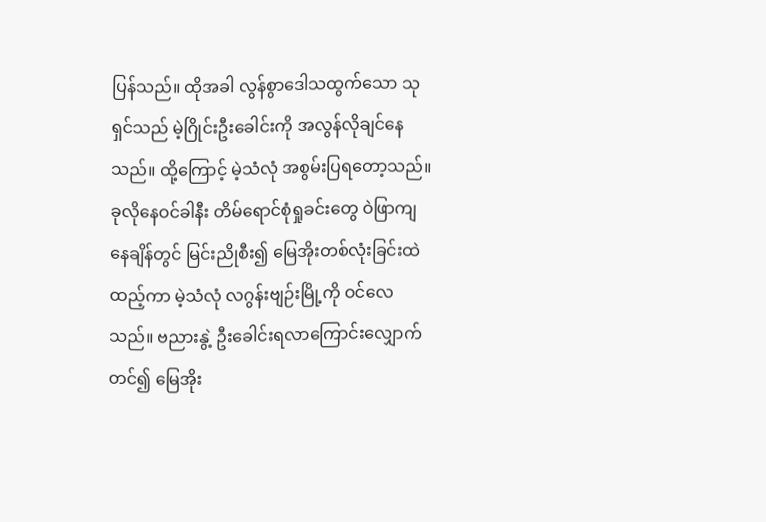ပြန်သည်။ ထိုအခါ လွန်စွာဒေါသထွက်သော သုရှင်သည် မဲ့ဂြိုင်းဦးခေါင်းကို အလွန်လိုချင်နေသည်။ ထို့ကြောင့် မဲ့သံလုံ အစွမ်းပြရတော့သည်။
ခုလိုနေဝင်ခါနီး တိမ်ရောင်စုံရှုခင်းတွေ ဝဲဖြာကျနေချိန်တွင် မြင်းညိုစီး၍ မြေအိုးတစ်လုံးခြင်းထဲထည့်ကာ မဲ့သံလုံ လဂွန်းဗျဉ်းမြို့ကို ဝင်လေသည်။ ဗညားနွဲ့ ဦးခေါင်းရလာကြောင်းလျှောက်တင်၍ မြေအိုး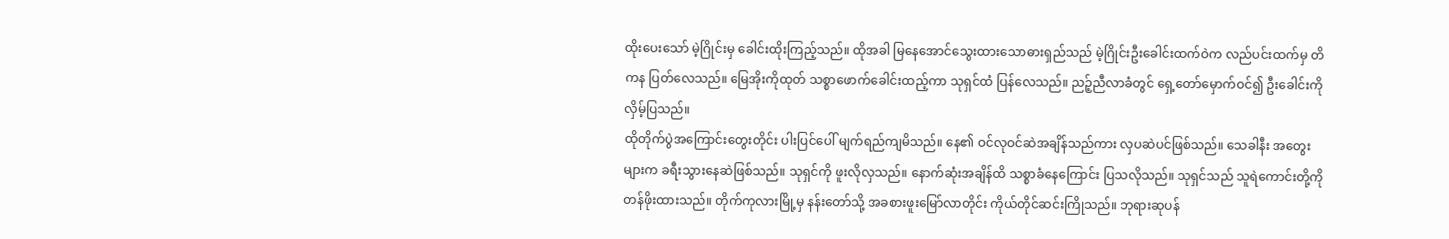ထိုးပေးသော် မဲ့ဂြိုင်းမှ ခေါင်းထိုးကြည့်သည်။ ထိုအခါ မြနေအောင်သွေးထားသောဓားရှည်သည် မဲ့ဂြိုင်းဦးခေါင်းထက်ဝဲက လည်ပင်းထက်မှ တိကန ပြတ်လေသည်။ မြေအိုးကိုထုတ် သစ္စာဖောက်ခေါင်းထည့်ကာ သုရှင်ထံ ပြန်လေသည်။ ညဉ့်ညီလာခံတွင် ရှေ့တော်မှောက်ဝင်၍ ဦးခေါင်းကို လှိမ့်ပြသည်။
ထိုတိုက်ပွဲအကြောင်းတွေးတိုင်း ပါးပြင်ပေါ် မျက်ရည်ကျမိသည်။ နေ၏ ဝင်လုဝင်ဆဲအချိန်သည်ကား လှပဆဲပင်ဖြစ်သည်။ သေခါနီး အတွေးများက ခရီးသွားနေဆဲဖြစ်သည်။ သုရှင်ကို ဖူးလိုလှသည်။ နောက်ဆုံးအချိန်ထိ သစ္စာခံနေကြောင်း ပြသလိုသည်။ သုရှင်သည် သူရဲကောင်းတို့ကို တန်ဖိုးထားသည်။ တိုက်ကုလားမြို့မှ နန်းတော်သို့ အခစားဖူးမြော်လာတိုင်း ကိုယ်တိုင်ဆင်းကြိုသည်။ ဘုရားဆုပန်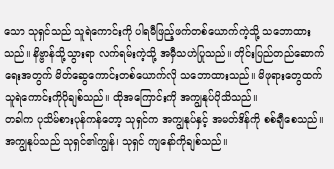သော သုရှင်သည် သူရဲကောင်းကို ပါရမီဖြည့်ဖက်တစ်ယောက်ကဲ့သို့ သဘောထားသည်။ နိဗ္ဗာန်သို့သွားရာ လက်ရမ်းကဲ့သို့ အမှီသဟဲပြုသည်။ တိုင်းပြည်တည်ဆောက်ရေးအတွက် မိတ်ဆွေကောင်းတစ်ယောက်လို သဘောထားသည်။ မိဖုရားတွေထက် သူရဲကောင်းကိုပိုချစ်သည်။ ထိုအကြောင်းကို အကျွနုပ်ပိုသိသည်။
တခါက ပုသိမ်စားပုန်ကန်တော့ သုရှင်က အကျွနုပ်နှင့် အမတ်ဒိန်ကို စစ်ချီစေသည်။ အကျွနုပ်သည် သုရှင်၏ကျွန်၊ သုရှင် ကျနော်ကိုချစ်သည်။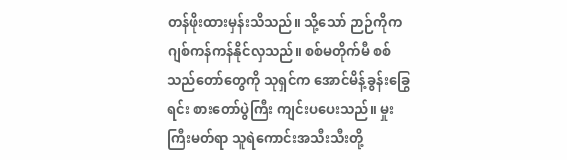တန်ဖိုးထားမှန်းသိသည်။ သို့သော် ဉာဉ်ကိုက ဂျစ်ကန်ကန်နိုင်လှသည်။ စစ်မတိုက်မီ စစ်သည်တော်တွေကို သုရှင်က အောင်မိန့်ခွန်းခြွေရင်း စားတော်ပွဲကြီး ကျင်းပပေးသည်။ မှုးကြီးမတ်ရာ သူရဲကောင်းအသီးသီးတို့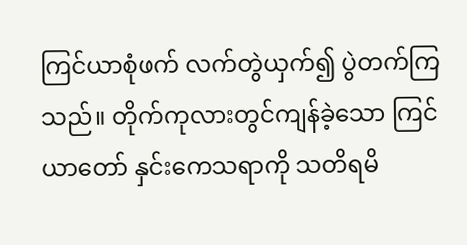ကြင်ယာစုံဖက် လက်တွဲယှက်၍ ပွဲတက်ကြသည်။ တိုက်ကုလားတွင်ကျန်ခဲ့သော ကြင်ယာတော် နှင်းကေသရာကို သတိရမိ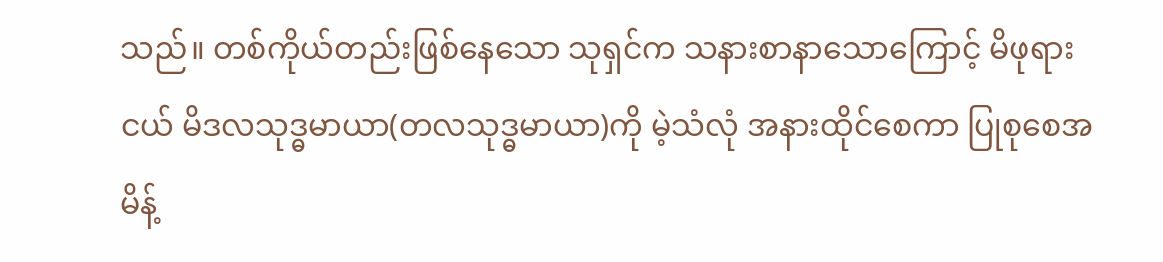သည်။ တစ်ကိုယ်တည်းဖြစ်နေသော သုရှင်က သနားစာနာသောကြောင့် မိဖုရားငယ် မိဒလသုဒ္ဓမာယာ(တလသုဒ္ဓမာယာ)ကို မဲ့သံလုံ အနားထိုင်စေကာ ပြုစုစေအမိန့်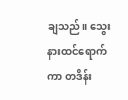ချသည်။ သွေးနားထင်ရောက်ကာ တဒိန်း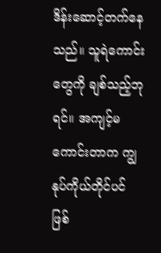ဒိန်းဆောင့်တက်နေသည်။ သူရဲကောင်းတွေကို ချစ်သည့်ဘုရင်။ အကျင့်မကောင်းတာက ကျွနုပ်ကိုယ်တိုင်ပင် ဖြစ်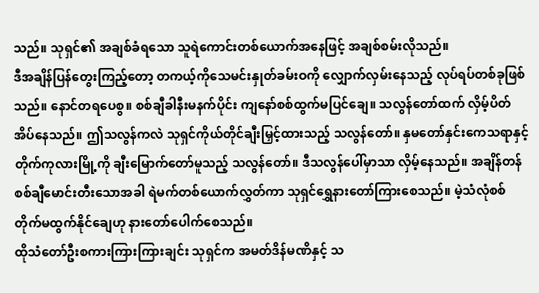သည်။ သုရှင်၏ အချစ်ခံရသော သူရဲကောင်းတစ်ယောက်အနေဖြင့် အချစ်စမ်းလိုသည်။
ဒီအချိန်ပြန်တွေးကြည့်တော့ တကယ့်ကိုသေမင်းနှုတ်ခမ်းဝကို လျှောက်လှမ်းနေသည့် လုပ်ရပ်တစ်ခုဖြစ်သည်။ နောင်တရပေစွ။ စစ်ချီခါနီးမနက်ပိုင်း ကျနော်စစ်ထွက်မပြင်ချေ။ သလွန်တော်ထက် လှိမ့်ပိတ်အိပ်နေသည်။ ဤသလွန်ကလဲ သုရှင်ကိုယ်တိုင်ချီးမြှင့်ထားသည့် သလွန်တော်။ နှမတော်နှင်းကေသရာနှင့် တိုက်ကုလားမြို့ကို ချီးမြောက်တော်မူသည့် သလွန်တော်။ ဒီသလွန်ပေါ်မှာသာ လှိမ့်နေသည်။ အချိန်တန် စစ်ချီမောင်းတီးသောအခါ ရဲမက်တစ်ယောက်လွှတ်ကာ သုရှင်ရွှေနားတော်ကြားစေသည်။ မဲ့သံလုံစစ်တိုက်မထွက်နိုင်ချေဟု နားတော်ပေါက်စေသည်။
ထိုသံတော်ဦးစကားကြားကြားချင်း သုရှင်က အမတ်ဒိန်မဏိနှင့် သ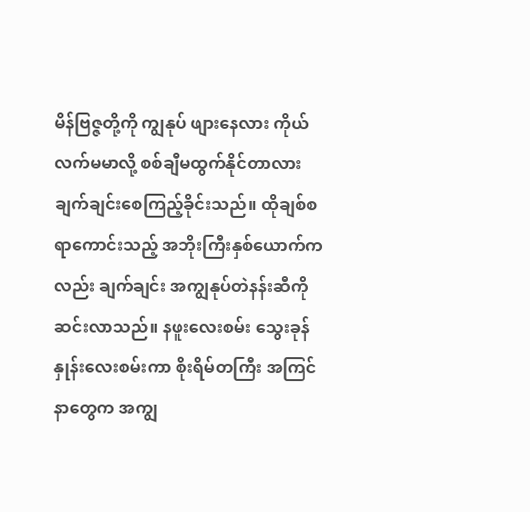မိန်ဗြဇ္ဇတို့ကို ကျွနုပ် ဖျားနေလား ကိုယ်လက်မမာလို့ စစ်ချီမထွက်နိုင်တာလား ချက်ချင်းစေကြည့်ခိုင်းသည်။ ထိုချစ်စရာကောင်းသည့် အဘိုးကြီးနှစ်ယောက်ကလည်း ချက်ချင်း အကျွနုပ်တဲနန်းဆီကို ဆင်းလာသည်။ နဖူးလေးစမ်း သွေးခုန်နှုန်းလေးစမ်းကာ စိုးရိမ်တကြီး အကြင်နာတွေက အကျွ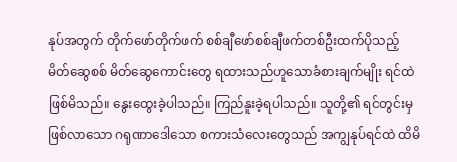နုပ်အတွက် တိုက်ဖော်တိုက်ဖက် စစ်ချီဖော်စစ်ချီဖက်တစ်ဦးထက်ပိုသည့် မိတ်ဆွေစစ် မိတ်ဆွေကောင်းတွေ ရထားသည်ဟူသောခံစားချက်မျိုး ရင်ထဲဖြစ်မိသည်။ နွေးထွေးခဲ့ပါသည်။ ကြည်နူးခဲ့ရပါသည်။ သူတို့၏ ရင်တွင်းမှဖြစ်လာသော ဂရုဏာဒေါသော စကားသံလေးတွေသည် အကျွနုပ်ရင်ထဲ ထိမိ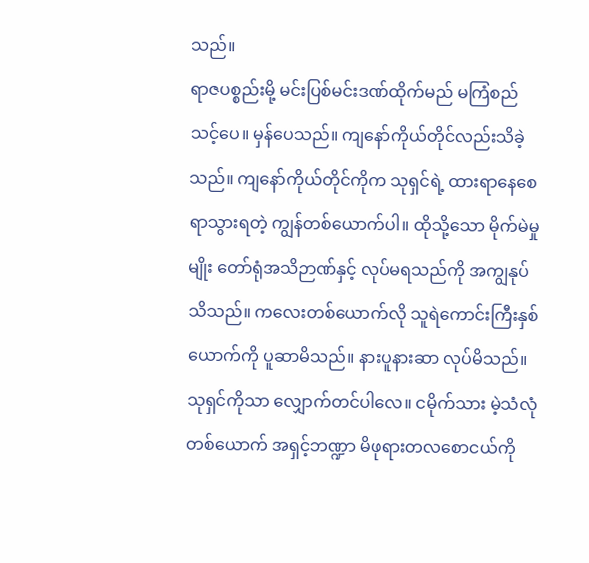သည်။
ရာဇပစ္စည်းမို့ မင်းပြစ်မင်းဒဏ်ထိုက်မည် မကြံစည်သင့်ပေ။ မှန်ပေသည်။ ကျနော်ကိုယ်တိုင်လည်းသိခဲ့သည်။ ကျနော်ကိုယ်တိုင်ကိုက သုရှင်ရဲ့ ထားရာနေစေရာသွားရတဲ့ ကျွန်တစ်ယောက်ပါ။ ထိုသို့သော မိုက်မဲမှုမျိုး တော်ရုံအသိဉာဏ်နှင့် လုပ်မရသည်ကို အကျွနုပ်သိသည်။ ကလေးတစ်ယောက်လို သူရဲကောင်းကြီးနှစ်ယောက်ကို ပူဆာမိသည်။ နားပူနားဆာ လုပ်မိသည်။ သုရှင်ကိုသာ လျှောက်တင်ပါလေ။ ငမိုက်သား မဲ့သံလုံတစ်ယောက် အရှင့်ဘဏ္ဍာ မိဖုရားတလစောငယ်ကို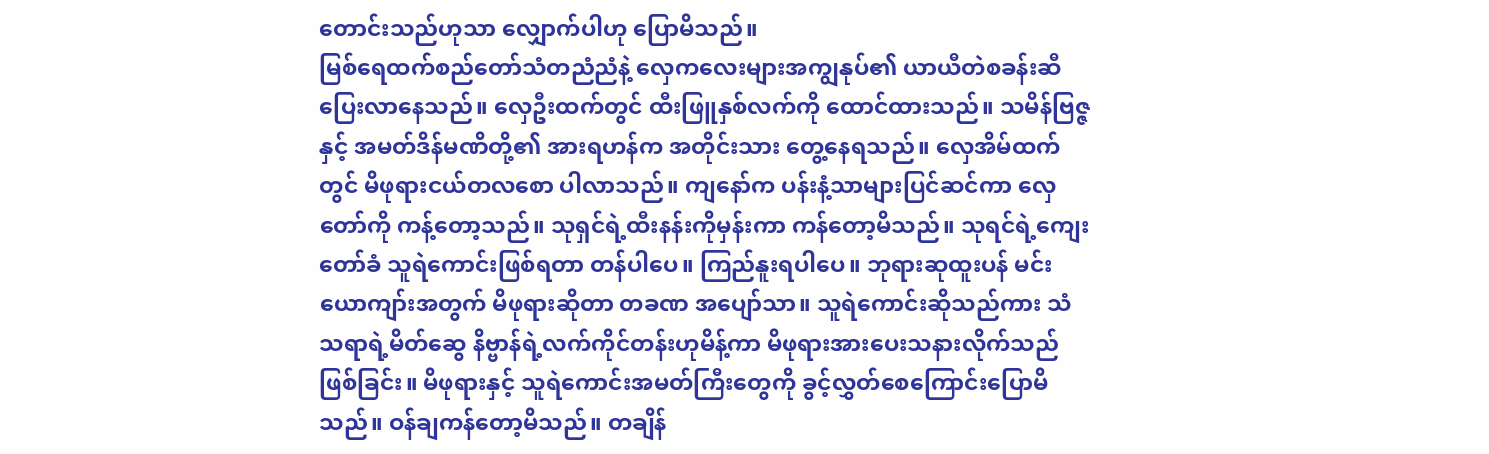တောင်းသည်ဟုသာ လျှောက်ပါဟု ပြောမိသည်။
မြစ်ရေထက်စည်တော်သံတညံညံနဲ့ လှေကလေးများအကျွနုပ်၏ ယာယီတဲစခန်းဆီ ပြေးလာနေသည်။ လှေဦးထက်တွင် ထီးဖြူနှစ်လက်ကို ထောင်ထားသည်။ သမိန်ဗြဇ္ဇနှင့် အမတ်ဒိန်မဏိတို့၏ အားရဟန်က အတိုင်းသား တွေ့နေရသည်။ လှေအိမ်ထက်တွင် မိဖုရားငယ်တလစော ပါလာသည်။ ကျနော်က ပန်းနံ့သာများပြင်ဆင်ကာ လှေတော်ကို ကန့်တော့သည်။ သုရှင်ရဲ့ထီးနန်းကိုမှန်းကာ ကန်တော့မိသည်။ သုရင်ရဲ့ကျေးတော်ခံ သူရဲကောင်းဖြစ်ရတာ တန်ပါပေ။ ကြည်နူးရပါပေ။ ဘုရားဆုထူးပန် မင်းယောကျာ်းအတွက် မိဖုရားဆိုတာ တခဏ အပျော်သာ။ သူရဲကောင်းဆိုသည်ကား သံသရာရဲ့မိတ်ဆွေ နိဗ္ဗာန်ရဲ့လက်ကိုင်တန်းဟုမိန့်ကာ မိဖုရားအားပေးသနားလိုက်သည်ဖြစ်ခြင်း။ မိဖုရားနှင့် သူရဲကောင်းအမတ်ကြီးတွေကို ခွင့်လွှတ်စေကြောင်းပြောမိသည်။ ဝန်ချကန်တော့မိသည်။ တချိန်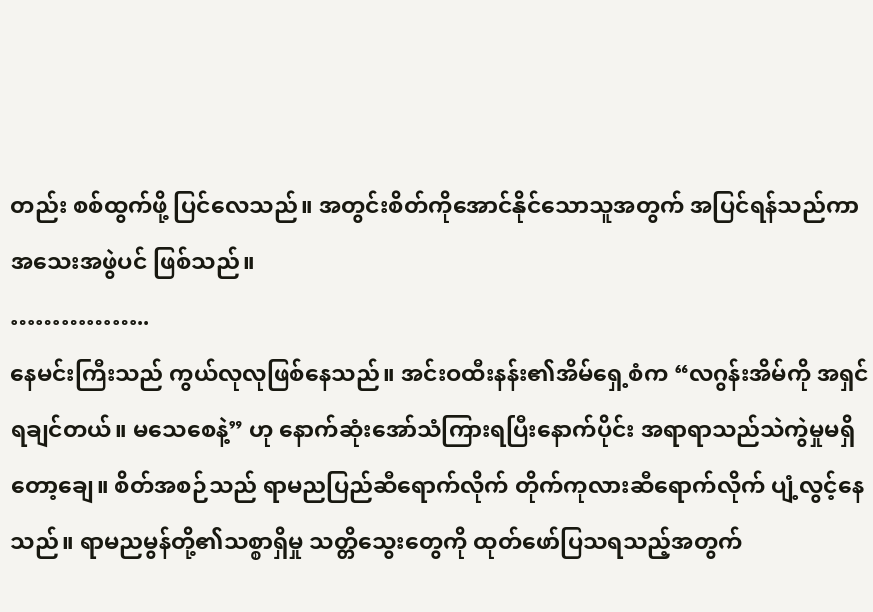တည်း စစ်ထွက်ဖို့ ပြင်လေသည်။ အတွင်းစိတ်ကိုအောင်နိုင်သောသူအတွက် အပြင်ရန်သည်ကာ အသေးအဖွဲပင် ဖြစ်သည်။
……………..
နေမင်းကြီးသည် ကွယ်လုလုဖြစ်နေသည်။ အင်းဝထီးနန်း၏အိမ်ရှေ့စံက “လဂွန်းအိမ်ကို အရှင်ရချင်တယ်။ မသေစေနဲ့” ဟု နောက်ဆုံးအော်သံကြားရပြီးနောက်ပိုင်း အရာရာသည်သဲကွဲမှုမရှိတော့ချေ။ စိတ်အစဉ်သည် ရာမညပြည်ဆီရောက်လိုက် တိုက်ကုလားဆီရောက်လိုက် ပျံ့လွင့်နေသည်။ ရာမညမွန်တို့၏သစ္စာရှိမှု သတ္တိသွေးတွေကို ထုတ်ဖော်ပြသရသည့်အတွက်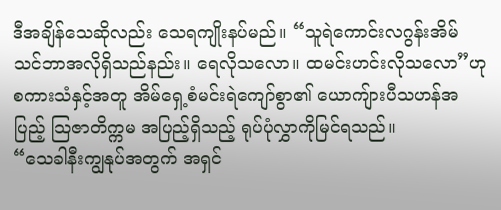ဒီအချိန်သေဆိုလည်း သေရကျိုးနပ်မည်။ “သူရဲကောင်းလဂွန်းအိမ် သင်ဘာအလိုရှိသည်နည်း။ ရေလိုသလော။ ထမင်းဟင်းလိုသလော”ဟု စကားသံနှင့်အတူ အိမ်ရှေ့စံမင်းရဲကျော်စွာ၏ ယောကျ်ားပီသဟန်အပြည့် သြဇာတိက္ကမ အပြည့်ရှိသည့် ရုပ်ပုံလွှာကိုမြင်ရသည်။
“သေခါနီးကျွနုပ်အတွက် အရှင်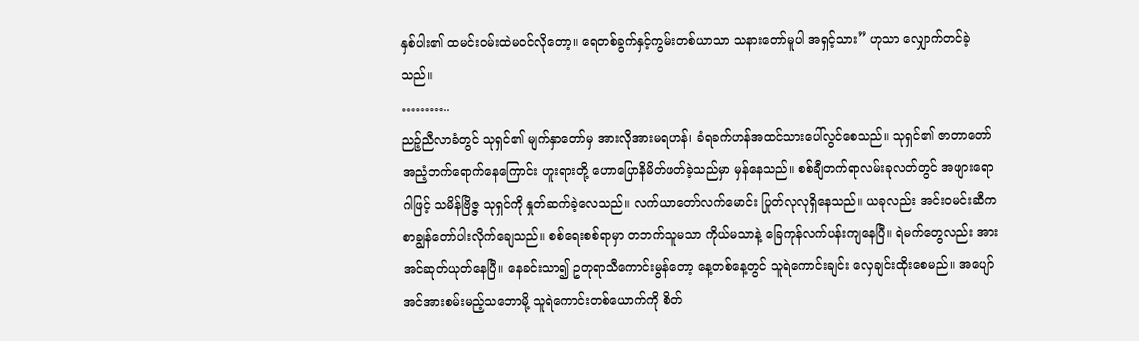နှစ်ပါး၏ ထမင်းဝမ်းထဲမဝင်လိုတော့။ ရေတစ်ခွက်နှင့်ကွမ်းတစ်ယာသာ သနားတော်မူပါ အရှင့်သား” ဟုသာ လျှောက်တင်ခဲ့သည်။
………..
ညဉ့်ညီလာခံတွင် သုရှင်၏ မျက်နှာတော်မှ အားလိုအားမရဟန်၊ ခံရခက်ဟန်အထင်သားပေါ်လွင်စေသည်။ သုရှင်၏ ဇာတာတော်အညံ့ဘက်ရောက်နေကြောင်း ဟူးရားတို့ ဟောပြောနိမိတ်ဖတ်ခဲ့သည်မှာ မှန်နေသည်။ စစ်ချီတက်ရာလမ်းခုလတ်တွင် အဖျားရောဂါဖြင့် သမိန်ဗြိဇ္ဇ သုရှင်ကို နှုတ်ဆက်ခဲ့လေသည်။ လက်ယာတော်လက်မောင်း ပြုတ်လုလုရှိနေသည်။ ယခုလည်း အင်းဝမင်းဆီက စာချွန်တော်ပါးလိုက်ချေသည်။ စစ်ရေးစစ်ရာမှာ တဘက်သူမသာ ကိုယ်မသာနဲ့ ခြေကုန်လက်ပန်းကျနေပြီ။ ရဲမက်တွေလည်း အားအင်ဆုတ်ယုတ်နေပြီ။ နေခင်းသာ၍ ဥတုရာသီကောင်းမွန်တော့ နေ့တစ်နေ့တွင် သူရဲကောင်းချင်း လှေချင်းထိုးစေမည်။ အပျော်အင်အားစမ်းမည့်သဘောမို့ သူရဲကောင်းတစ်ယောက်ကို စိတ်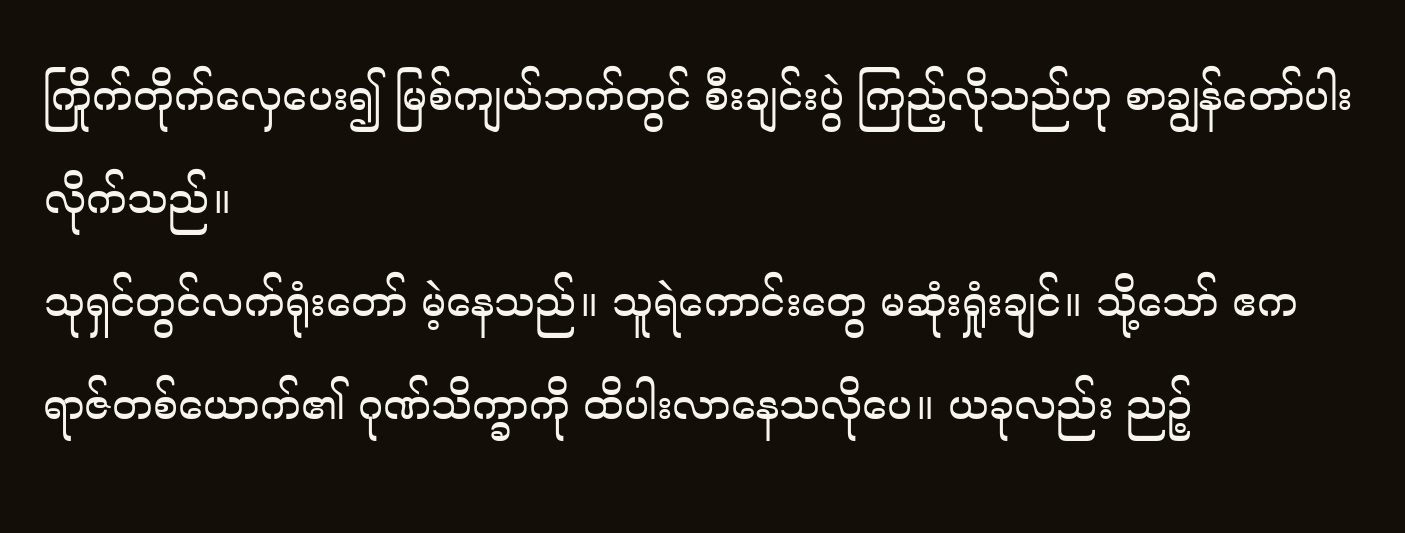ကြိုက်တိုက်လှေပေး၍ မြစ်ကျယ်ဘက်တွင် စီးချင်းပွဲ ကြည့်လိုသည်ဟု စာချွန်တော်ပါးလိုက်သည်။
သုရှင်တွင်လက်ရုံးတော် မဲ့နေသည်။ သူရဲကောင်းတွေ မဆုံးရှုံးချင်။ သို့သော် ဧကရာဇ်တစ်ယောက်၏ ဂုဏ်သိက္ခာကို ထိပါးလာနေသလိုပေ။ ယခုလည်း ညဉ့်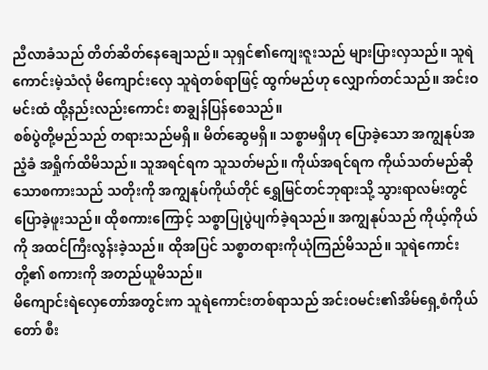ညီလာခံသည် တိတ်ဆိတ်နေချေသည်။ သုရှင်၏ကျေးဇူးသည် များပြားလှသည်။ သူရဲကောင်းမဲ့သံလုံ မိကျောင်းလှေ သူရဲတစ်ရာဖြင့် ထွက်မည်ဟု လျှောက်တင်သည်။ အင်းဝမင်းထံ ထို့နည်းလည်းကောင်း စာချွန်ပြန်စေသည်။
စစ်ပွဲတို့မည်သည် တရားသည်မရှိ။ မိတ်ဆွေမရှိ။ သစ္စာမရှိဟု ပြောခဲ့သော အကျွနုပ်အညံ့ခံ အရှိုက်ထိမိသည်။ သူအရင်ရက သူသတ်မည်။ ကိုယ်အရင်ရက ကိုယ်သတ်မည်ဆိုသောစကားသည် သတိုးကို အကျွနုပ်ကိုယ်တိုင် ရွှေမြင်တင်ဘုရားသို့ သွားရာလမ်းတွင် ပြောခဲ့ဖူးသည်။ ထိုစကားကြောင့် သစ္စာပြုပွဲပျက်ခဲ့ရသည်။ အကျွနုပ်သည် ကိုယ့်ကိုယ်ကို အထင်ကြီးလွန်းခဲ့သည်။ ထိုအပြင် သစ္စာတရားကိုယုံကြည်မိသည်။ သူရဲကောင်းတို့၏ စကားကို အတည်ယူမိသည်။
မိကျောင်းရဲလှေတော်အတွင်းက သူရဲကောင်းတစ်ရာသည် အင်းဝမင်း၏အိမ်ရှေ့စံကိုယ်တော် စီး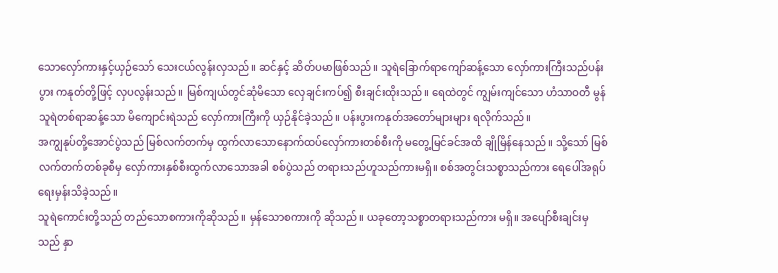သောလှော်ကားနှင့်ယှဉ်သော် သေးငယ်လွန်းလှသည်။ ဆင်နှင့် ဆိတ်ပမာဖြစ်သည်။ သူရဲခြောက်ရာကျော်ဆန့်သော လှော်ကားကြီးသည်ပန်းပွား ကနုတ်တို့ဖြင့် လှပလွန်းသည်။ မြစ်ကျယ်တွင်ဆုံမိသော လှေချင်းကပ်၍ စီးချင်းထိုးသည်။ ရေထဲတွင် ကျွမ်းကျင်သော ဟံသာဝတီ မွန်သူရဲတစ်ရာဆန့်သော မိကျောင်းရဲသည် လှော်ကားကြီးကို ယှဉ်နိုင်ခဲ့သည်။ ပန်းပွားကနုတ်အတော်များများ ရလိုက်သည်။
အကျွနုပ်တို့အောင်ပွဲသည် မြစ်လက်တက်မှ ထွက်လာသောနောက်ထပ်လှော်ကားတစ်စီးကို မတွေ့မြင်ခင်အထိ ချိုမြိန်နေသည်။ သို့သော် မြစ်လက်တက်တစ်ခုစီမှ လှော်ကားနှစ်စီးထွက်လာသောအခါ စစ်ပွဲသည် တရားသည်ဟူသည်ကားမရှိ။ စစ်အတွင်းသစ္စာသည်ကား ရေပေါ်အရုပ်ရေးမှန်းသိခဲ့သည်။
သူရဲကောင်းတို့သည် တည်သောစကားကိုဆိုသည်။ မှန်သောစကားကို ဆိုသည်။ ယခုတော့သစ္စာတရားသည်ကား မရှိ။ အပျော်စီးချင်းမှသည် နှာ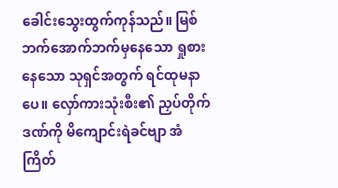ခေါင်းသွေးထွက်ကုန်သည်။ မြစ်ဘက်အောက်ဘက်မှနေသော ရှုစားနေသော သုရှင်အတွက် ရင်ထုမနာပေ။ လှော်ကားသုံးစီး၏ ညှပ်တိုက်ဒဏ်ကို မိကျောင်းရဲခင်ဗျာ အံကြိတ်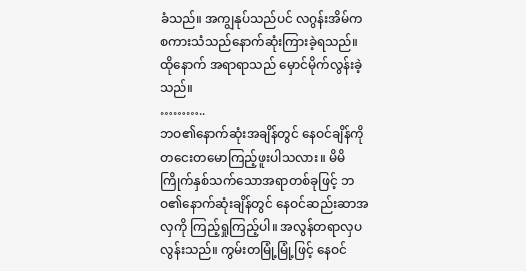ခံသည်။ အကျွနုပ်သည်ပင် လဂွန်းအိမ်က စကားသံသည်နောက်ဆုံးကြားခဲ့ရသည်။ ထိုနောက် အရာရာသည် မှောင်မိုက်လွန်းခဲ့သည်။
………..
ဘဝ၏နောက်ဆုံးအချိန်တွင် နေဝင်ချိန်ကို တငေးတမောကြည့်ဖူးပါသလား။ မိမိကြိုက်နှစ်သက်သောအရာတစ်ခုဖြင့် ဘဝ၏နောက်ဆုံးချိန်တွင် နေဝင်ဆည်းဆာအလှကို ကြည့်ရှုကြည့်ပါ။ အလွန်တရာလှပလွန်းသည်။ ကွမ်းတမြုံ့မြုံ့ဖြင့် နေဝင်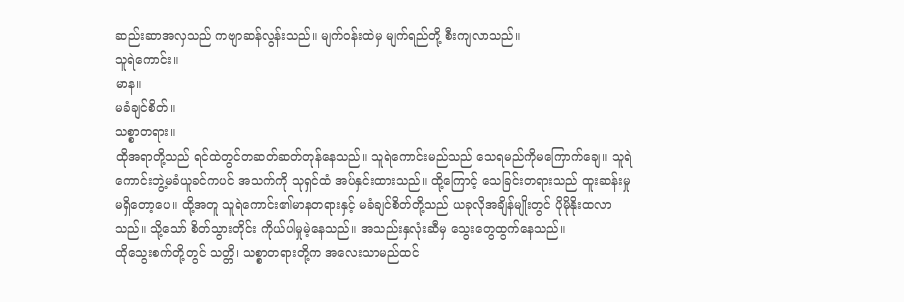ဆည်းဆာအလှသည် ကဗျာဆန်လွန်းသည်။ မျက်ဝန်းထဲမှ မျက်ရည်တို့ စီးကျလာသည်။
သူရဲကောင်း။
မာန။
မခံချင်စိတ်။
သစ္စာတရား။
ထိုအရာတို့သည် ရင်ထဲတွင်တဆတ်ဆတ်တုန်နေသည်။ သူရဲကောင်းမည်သည် သေရမည်ကိုမကြောက်ချေ။ သူရဲကောင်းဘွဲ့မခံယူခင်ကပင် အသက်ကို သုရှင်ထံ အပ်နှင်းထားသည်။ ထို့ကြောင့် သေခြင်းတရားသည် ထူးဆန်းမှုမရှိတော့ပေ။ ထို့အတူ သူရဲကောင်း၏မာနတရားနှင့် မခံချင်စိတ်တို့သည် ယခုလိုအချိန်မျိုးတွင် ပိုမိုနိုးထလာသည်။ သို့သော် စိတ်သွားတိုင်း ကိုယ်ပါမှုမဲ့နေသည်။ အသည်းနှလုံးဆီမှ သွေးတွေထွက်နေသည်။
ထိုသွေးစက်တို့တွင် သတ္တိ၊ သစ္စာတရားတို့က အလေးသာမည်ထင်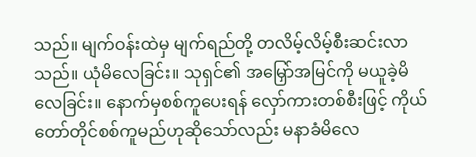သည်။ မျက်ဝန်းထဲမှ မျက်ရည်တို့ တလိမ့်လိမ့်စီးဆင်းလာသည်။ ယုံမိလေခြင်း။ သုရှင်၏ အမြှော်အမြင်ကို မယူခဲ့မိလေခြင်း။ နောက်မှစစ်ကူပေးရန် လှော်ကားတစ်စီးဖြင့် ကိုယ်တော်တိုင်စစ်ကူမည်ဟုဆိုသော်လည်း မနာခံမိလေ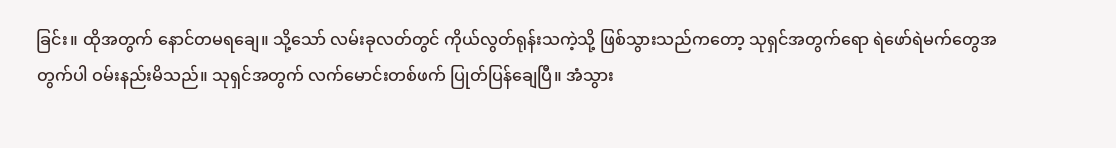ခြင်း။ ထိုအတွက် နောင်တမရချေ။ သို့သော် လမ်းခုလတ်တွင် ကိုယ်လွတ်ရုန်းသကဲ့သို့ ဖြစ်သွားသည်ကတော့ သုရှင်အတွက်ရော ရဲဖော်ရဲမက်တွေအတွက်ပါ ဝမ်းနည်းမိသည်။ သုရှင်အတွက် လက်မောင်းတစ်ဖက် ပြုတ်ပြန်ချေပြီ။ အံသွား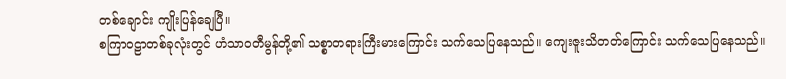တစ်ချောင်း ကျိုးပြန်ချေပြီ။
စကြာဝဠာတစ်ခုလုံးတွင် ဟံသာဝတီမွန်တို့၏ သစ္စာတရားကြီးမားကြောင်း သက်သေပြနေသည်။ ကျေးဇူးသိတတ်ကြောင်း သက်သေပြနေသည်။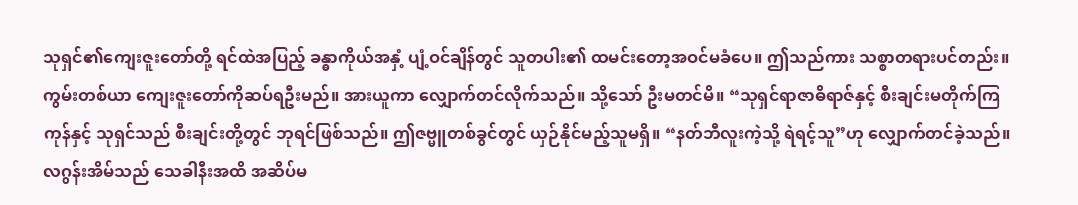သုရှင်၏ကျေးဇူးတော်တို့ ရင်ထဲအပြည့် ခန္ဓာကိုယ်အနှံ့ ပျံ့ဝင်ချိန်တွင် သူတပါး၏ ထမင်းတော့အဝင်မခံပေ။ ဤသည်ကား သစ္စာတရားပင်တည်း။
ကွမ်းတစ်ယာ ကျေးဇူးတော်ကိုဆပ်ရဦးမည်။ အားယူကာ လျှောက်တင်လိုက်သည်။ သို့သော် ဦးမတင်မိ။ “သုရှင်ရာဇာဓိရာဇ်နှင့် စီးချင်းမတိုက်ကြကုန်နှင့် သုရှင်သည် စီးချင်းတို့တွင် ဘုရင်ဖြစ်သည်။ ဤဇဗ္မူတစ်ခွင်တွင် ယှဉ်နိုင်မည့်သူမရှိ။ “နတ်ဘီလူးကဲ့သို့ ရဲရင့်သူ”ဟု လျှောက်တင်ခဲ့သည်။ လဂွန်းအိမ်သည် သေခါနီးအထိ အဆိပ်မ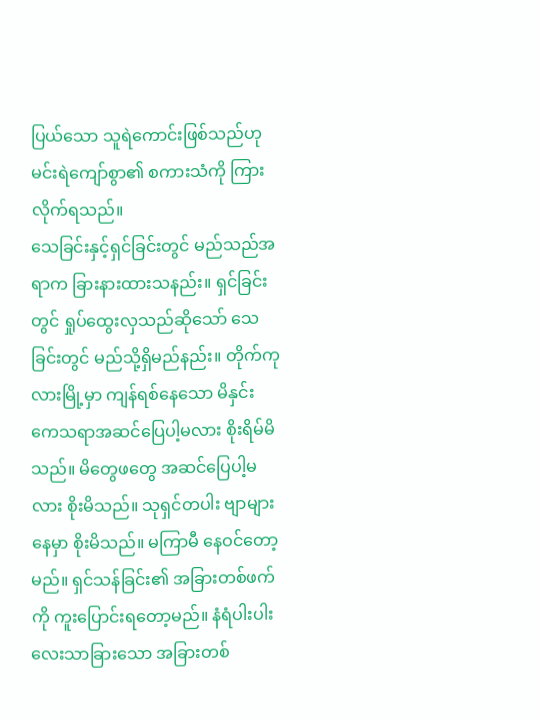ပြယ်သော သူရဲကောင်းဖြစ်သည်ဟု မင်းရဲကျော်စွာ၏ စကားသံကို ကြားလိုက်ရသည်။
သေခြင်းနှင့်ရှင်ခြင်းတွင် မည်သည်အရာက ခြားနားထားသနည်း။ ရှင်ခြင်းတွင် ရှုပ်ထွေးလှသည်ဆိုသော် သေခြင်းတွင် မည်သို့ရှိမည်နည်း။ တိုက်ကုလားမြို့မှာ ကျန်ရစ်နေသော မိနှင်းကေသရာအဆင်ပြေပါ့မလား စိုးရိမ်မိသည်။ မိတွေဖတွေ အဆင်ပြေပါ့မလား စိုးမိသည်။ သုရှင်တပါး ဗျာများနေမှာ စိုးမိသည်။ မကြာမီ နေဝင်တော့မည်။ ရှင်သန်ခြင်း၏ အခြားတစ်ဖက်ကို ကူးပြောင်းရတော့မည်။ နံရံပါးပါးလေးသာခြားသော အခြားတစ်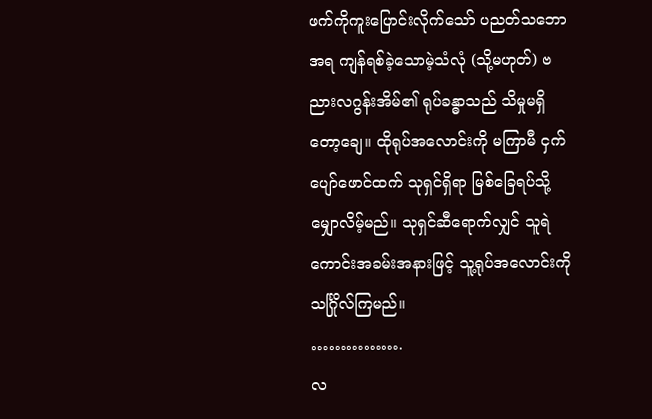ဖက်ကိုကူးပြောင်းလိုက်သော် ပညတ်သဘောအရ ကျန်ရစ်ခဲ့သောမဲ့သံလုံ (သို့မဟုတ်) ဗညားလဂွန်းအိမ်၏ ရုပ်ခန္ဓာသည် သိမှုမရှိတော့ချေ။ ထိုရုပ်အလောင်းကို မကြာမီ ငှက်ပျော်ဖောင်ထက် သုရှင်ရှိရာ မြစ်ခြေရပ်သို့ မျှောလိမ့်မည်။ သုရှင်ဆီရောက်လျှင် သူရဲကောင်းအခမ်းအနားဖြင့် သူ့ရုပ်အလောင်းကို သင်္ဂြိုလ်ကြမည်။
…………….
လ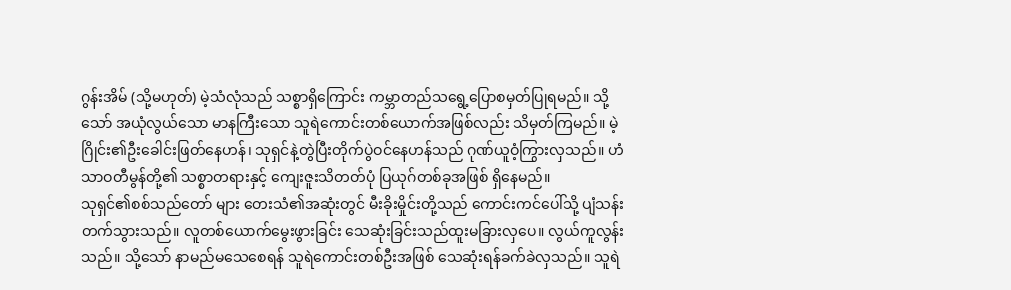ဂွန်းအိမ် (သို့မဟုတ်) မဲ့သံလုံသည် သစ္စာရှိကြောင်း ကမ္ဘာတည်သရွေ့ပြောစမှတ်ပြုရမည်။ သို့သော် အယုံလွယ်သော မာနကြီးသော သူရဲကောင်းတစ်ယောက်အဖြစ်လည်း သိမှတ်ကြမည်။ မဲ့ဂြိုင်း၏ဦးခေါင်းဖြတ်နေဟန်၊ သုရှင်နဲ့တွဲပြီးတိုက်ပွဲဝင်နေဟန်သည် ဂုဏ်ယူဝံ့ကြွားလှသည်။ ဟံသာဝတီမွန်တို့၏ သစ္စာတရားနှင့် ကျေးဇူးသိတတ်ပုံ ပြယုဂ်တစ်ခုအဖြစ် ရှိနေမည်။
သုရှင်၏စစ်သည်တော် များ တေးသံ၏အဆုံးတွင် မီးခိုးမှိုင်းတို့သည် ကောင်းကင်ပေါ်သို့ ပျံသန်းတက်သွားသည်။ လူတစ်ယောက်မွေးဖွားခြင်း သေဆုံးခြင်းသည်ထူးမခြားလှပေ။ လွယ်ကူလွန်းသည်။ သို့သော် နာမည်မသေစေရန် သူရဲကောင်းတစ်ဦးအဖြစ် သေဆုံးရန်ခက်ခဲလှသည်။ သူရဲ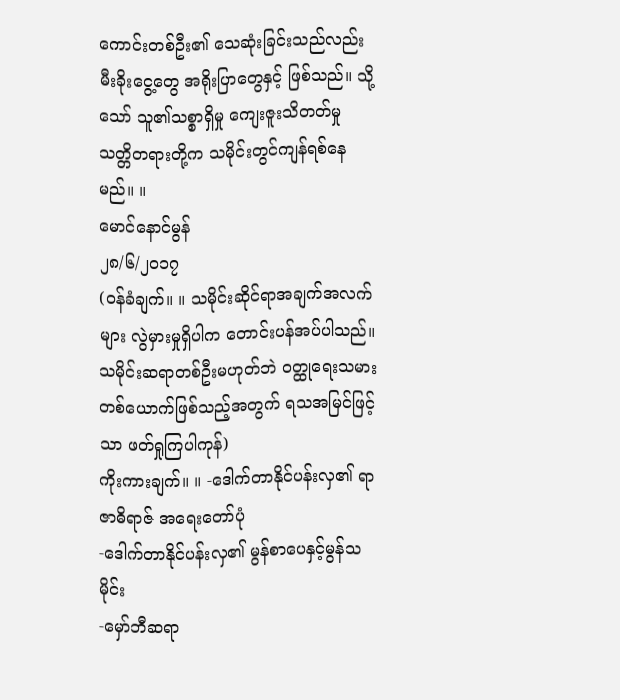ကောင်းတစ်ဦး၏ သေဆုံးခြင်းသည်လည်း မီးခိုးငွေ့တွေ အရိုးပြာတွေနှင့် ဖြစ်သည်။ သို့သော် သူ၏သစ္စာရှိမှု ကျေးဇူးသိတတ်မှု သတ္တိတရားတို့က သမိုင်းတွင်ကျန်ရစ်နေမည်။ ။
မောင်နောင်မွန်
၂၈/၆/၂၀၁၇
(ဝန်ခံချက်။ ။ သမိုင်းဆိုင်ရာအချက်အလက်များ လွဲမှားမှုရှိပါက တောင်းပန်အပ်ပါသည်။ သမိုင်းဆရာတစ်ဦးမဟုတ်ဘဲ ဝတ္ထုရေးသမားတစ်ယောက်ဖြစ်သည့်အတွက် ရသအမြင်ဖြင့်သာ ဖတ်ရှုကြပါကုန်)
ကိုးကားချက်။ ။ -ဒေါက်တာနိုင်ပန်းလှ၏ ရာဇာဓိရာဇ် အရေးတော်ပုံ
-ဒေါက်တာနိုင်ပန်းလှ၏ မွန်စာပေနှင့်မွန်သမိုင်း
-မှော်ဘီဆရာ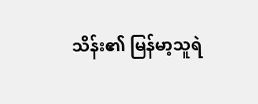သိန်း၏ မြန်မာ့သူရဲ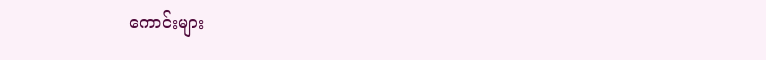ကောင်းများ